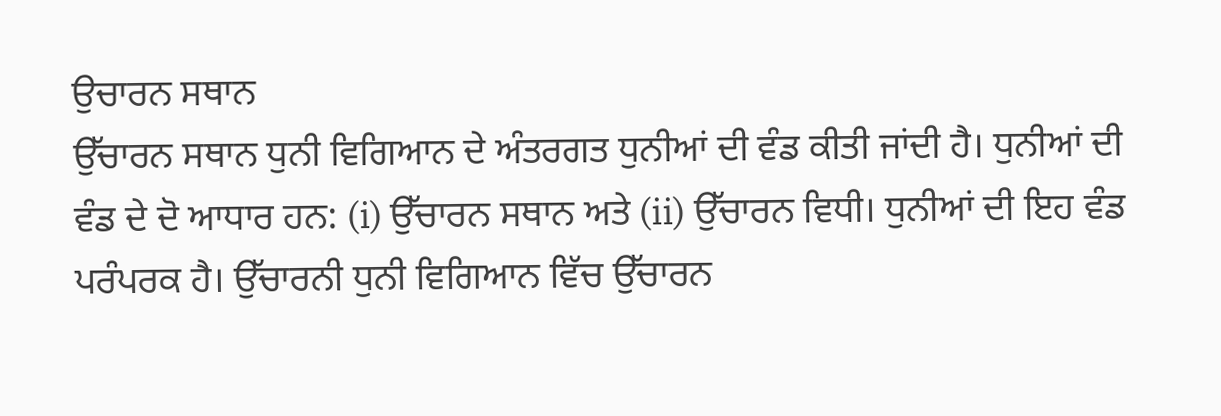ਉਚਾਰਨ ਸਥਾਨ
ਉੱਚਾਰਨ ਸਥਾਨ ਧੁਨੀ ਵਿਗਿਆਨ ਦੇ ਅੰਤਰਗਤ ਧੁਨੀਆਂ ਦੀ ਵੰਡ ਕੀਤੀ ਜਾਂਦੀ ਹੈ। ਧੁਨੀਆਂ ਦੀ ਵੰਡ ਦੇ ਦੋ ਆਧਾਰ ਹਨ: (i) ਉੱਚਾਰਨ ਸਥਾਨ ਅਤੇ (ii) ਉੱਚਾਰਨ ਵਿਧੀ। ਧੁਨੀਆਂ ਦੀ ਇਹ ਵੰਡ ਪਰੰਪਰਕ ਹੈ। ਉੱਚਾਰਨੀ ਧੁਨੀ ਵਿਗਿਆਨ ਵਿੱਚ ਉੱਚਾਰਨ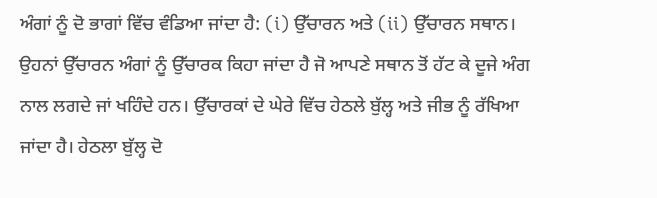ਅੰਗਾਂ ਨੂੰ ਦੋ ਭਾਗਾਂ ਵਿੱਚ ਵੰਡਿਆ ਜਾਂਦਾ ਹੈ: (i) ਉੱਚਾਰਨ ਅਤੇ (ii) ਉੱਚਾਰਨ ਸਥਾਨ। ਉਹਨਾਂ ਉੱਚਾਰਨ ਅੰਗਾਂ ਨੂੰ ਉੱਚਾਰਕ ਕਿਹਾ ਜਾਂਦਾ ਹੈ ਜੋ ਆਪਣੇ ਸਥਾਨ ਤੋਂ ਹੱਟ ਕੇ ਦੂਜੇ ਅੰਗ ਨਾਲ ਲਗਦੇ ਜਾਂ ਖਹਿੰਦੇ ਹਨ। ਉੱਚਾਰਕਾਂ ਦੇ ਘੇਰੇ ਵਿੱਚ ਹੇਠਲੇ ਬੁੱਲ੍ਹ ਅਤੇ ਜੀਭ ਨੂੰ ਰੱਖਿਆ ਜਾਂਦਾ ਹੈ। ਹੇਠਲਾ ਬੁੱਲ੍ਹ ਦੋ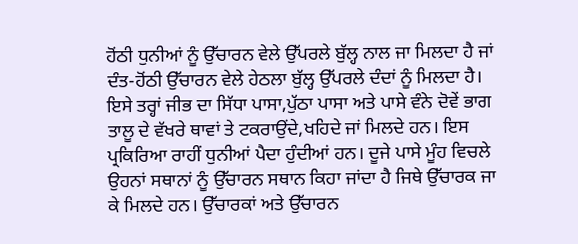ਹੋਂਠੀ ਧੁਨੀਆਂ ਨੂੰ ਉੱਚਾਰਨ ਵੇਲੇ ਉੱਪਰਲੇ ਬੁੱਲ੍ਹ ਨਾਲ ਜਾ ਮਿਲਦਾ ਹੈ ਜਾਂ ਦੰਤ-ਹੋਂਠੀ ਉੱਚਾਰਨ ਵੇਲੇ ਹੇਠਲਾ ਬੁੱਲ੍ਹ ਉੱਪਰਲੇ ਦੰਦਾਂ ਨੂੰ ਮਿਲਦਾ ਹੈ। ਇਸੇ ਤਰ੍ਹਾਂ ਜੀਭ ਦਾ ਸਿੱਧਾ ਪਾਸਾ,ਪੁੱਠਾ ਪਾਸਾ ਅਤੇ ਪਾਸੇ ਵੰਨੇ ਦੋਵੇਂ ਭਾਗ ਤਾਲੂ ਦੇ ਵੱਖਰੇ ਥਾਵਾਂ ਤੇ ਟਕਰਾਉਂਦੇ,ਖਹਿਦੇ ਜਾਂ ਮਿਲਦੇ ਹਨ। ਇਸ ਪ੍ਰਕਿਰਿਆ ਰਾਹੀਂ ਧੁਨੀਆਂ ਪੈਦਾ ਹੁੰਦੀਆਂ ਹਨ। ਦੂਜੇ ਪਾਸੇ ਮੂੰਹ ਵਿਚਲੇ ਉਹਨਾਂ ਸਥਾਨਾਂ ਨੂੰ ਉੱਚਾਰਨ ਸਥਾਨ ਕਿਹਾ ਜਾਂਦਾ ਹੈ ਜਿਥੇ ਉੱਚਾਰਕ ਜਾ ਕੇ ਮਿਲਦੇ ਹਨ। ਉੱਚਾਰਕਾਂ ਅਤੇ ਉੱਚਾਰਨ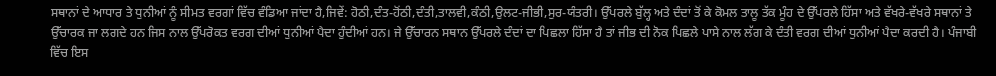ਸਥਾਨਾਂ ਦੇ ਆਧਾਰ ਤੇ ਧੁਨੀਆਂ ਨੂੰ ਸੀਮਤ ਵਰਗਾਂ ਵਿੱਚ ਵੰਡਿਆ ਜਾਂਦਾ ਹੈ,ਜਿਵੇਂ: ਹੋਠੀ,ਦੰਤ-ਹੋਂਠੀ,ਦੰਤੀ,ਤਾਲਵੀ,ਕੰਠੀ,ਉਲਟ-ਜੀਭੀ,ਸੁਰ-ਯੰਤਰੀ। ਉੱਪਰਲੇ ਬੁੱਲ੍ਹ ਅਤੇ ਦੰਦਾਂ ਤੋਂ ਕੇ ਕੋਮਲ ਤਾਲੂ ਤੱਕ ਮੂੰਹ ਦੇ ਉੱਪਰਲੇ ਹਿੱਸਾ ਅਤੇ ਵੱਖਰੇ-ਵੱਖਰੇ ਸਥਾਨਾਂ ਤੇ ਉੱਚਾਰਕ ਜਾ ਲਗਦੇ ਹਨ ਜਿਸ ਨਾਲ ਉੱਪਰੋਕਤ ਵਰਗ ਦੀਆਂ ਧੁਨੀਆਂ ਪੈਦਾ ਹੁੰਦੀਆਂ ਹਨ। ਜੇ ਉੱਚਾਰਨ ਸਥਾਨ ਉੱਪਰਲੇ ਦੰਦਾਂ ਦਾ ਪਿਛਲਾ ਹਿੱਸਾ ਹੈ ਤਾਂ ਜੀਭ ਦੀ ਨੋਕ ਪਿਛਲੇ ਪਾਸੇ ਨਾਲ ਲੱਗ ਕੇ ਦੰਤੀ ਵਰਗ ਦੀਆਂ ਧੁਨੀਆਂ ਪੈਦਾ ਕਰਦੀ ਹੈ। ਪੰਜਾਬੀ ਵਿੱਚ ਇਸ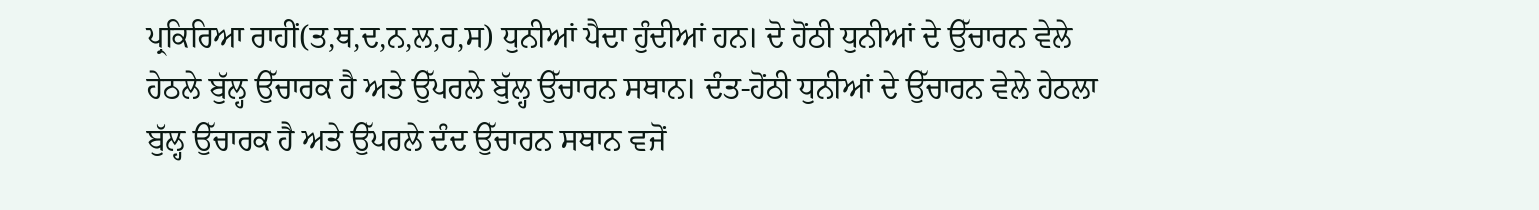ਪ੍ਰਕਿਰਿਆ ਰਾਹੀਂ(ਤ,ਥ,ਦ,ਨ,ਲ,ਰ,ਸ) ਧੁਨੀਆਂ ਪੈਦਾ ਹੁੰਦੀਆਂ ਹਨ। ਦੋ ਹੋਂਠੀ ਧੁਨੀਆਂ ਦੇ ਉੱਚਾਰਨ ਵੇਲੇ ਹੇਠਲੇ ਬੁੱਲ੍ਹ ਉੱਚਾਰਕ ਹੈ ਅਤੇ ਉੱਪਰਲੇ ਬੁੱਲ੍ਹ ਉੱਚਾਰਨ ਸਥਾਨ। ਦੰਤ-ਹੋਂਠੀ ਧੁਨੀਆਂ ਦੇ ਉੱਚਾਰਨ ਵੇਲੇ ਹੇਠਲਾ ਬੁੱਲ੍ਹ ਉੱਚਾਰਕ ਹੈ ਅਤੇ ਉੱਪਰਲੇ ਦੰਦ ਉੱਚਾਰਨ ਸਥਾਨ ਵਜੋਂ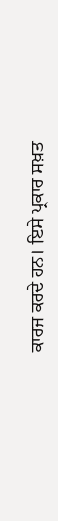ਕਾਰਜ ਕਰਦੇ ਹਨ। ਇਸੇ ਪ੍ਰਕਾਰ ਸਖ਼ਤ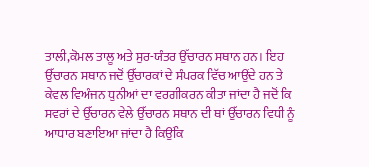ਤਾਲੀ,ਕੋਮਲ ਤਾਲੂ ਅਤੇ ਸੁਰ-ਯੰਤਰ ਉੱਚਾਰਨ ਸਥਾਨ ਹਨ। ਇਹ ਉੱਚਾਰਨ ਸਥਾਨ ਜਦੋਂ ਉੱਚਾਰਕਾਂ ਦੇ ਸੰਪਰਕ ਵਿੱਚ ਆਉਂਦੇ ਹਨ ਤੇ ਕੇਵਲ ਵਿਅੰਜਨ ਧੁਨੀਆਂ ਦਾ ਵਰਗੀਕਰਨ ਕੀਤਾ ਜਾਂਦਾ ਹੈ ਜਦੋਂ ਕਿ ਸਵਰਾਂ ਦੇ ਉੱਚਾਰਨ ਵੇਲੇ ਉੱਚਾਰਨ ਸਥਾਨ ਦੀ ਥਾਂ ਉੱਚਾਰਨ ਵਿਧੀ ਨੂੰ ਆਧਾਰ ਬਣਾਇਆ ਜਾਂਦਾ ਹੈ ਕਿਉਂਕਿ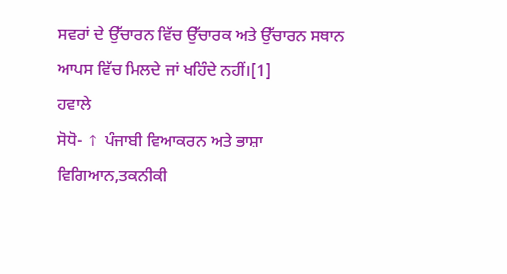ਸਵਰਾਂ ਦੇ ਉੱਚਾਰਨ ਵਿੱਚ ਉੱਚਾਰਕ ਅਤੇ ਉੱਚਾਰਨ ਸਥਾਨ ਆਪਸ ਵਿੱਚ ਮਿਲਦੇ ਜਾਂ ਖਹਿੰਦੇ ਨਹੀਂ।[1]
ਹਵਾਲੇ
ਸੋਧੋ- ↑ ਪੰਜਾਬੀ ਵਿਆਕਰਨ ਅਤੇ ਭਾਸ਼ਾ ਵਿਗਿਆਨ,ਤਕਨੀਕੀ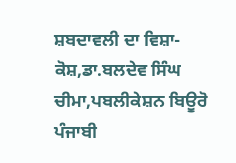ਸ਼ਬਦਾਵਲੀ ਦਾ ਵਿਸ਼ਾ-ਕੋਸ਼,ਡਾ.ਬਲਦੇਵ ਸਿੰਘ ਚੀਮਾ,ਪਬਲੀਕੇਸ਼ਨ ਬਿਊਰੋ ਪੰਜਾਬੀ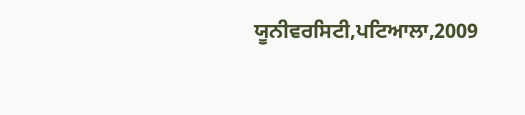ਯੂਨੀਵਰਸਿਟੀ,ਪਟਿਆਲਾ,2009